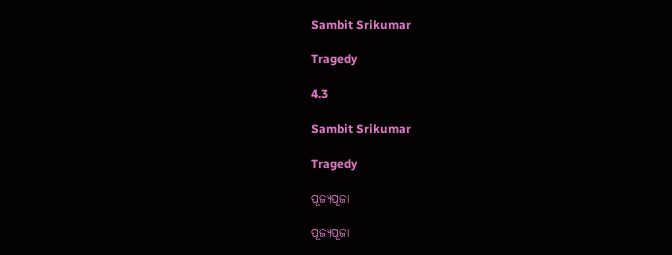Sambit Srikumar

Tragedy

4.3

Sambit Srikumar

Tragedy

ପୂଜ୍ୟପୂଜା

ପୂଜ୍ୟପୂଜା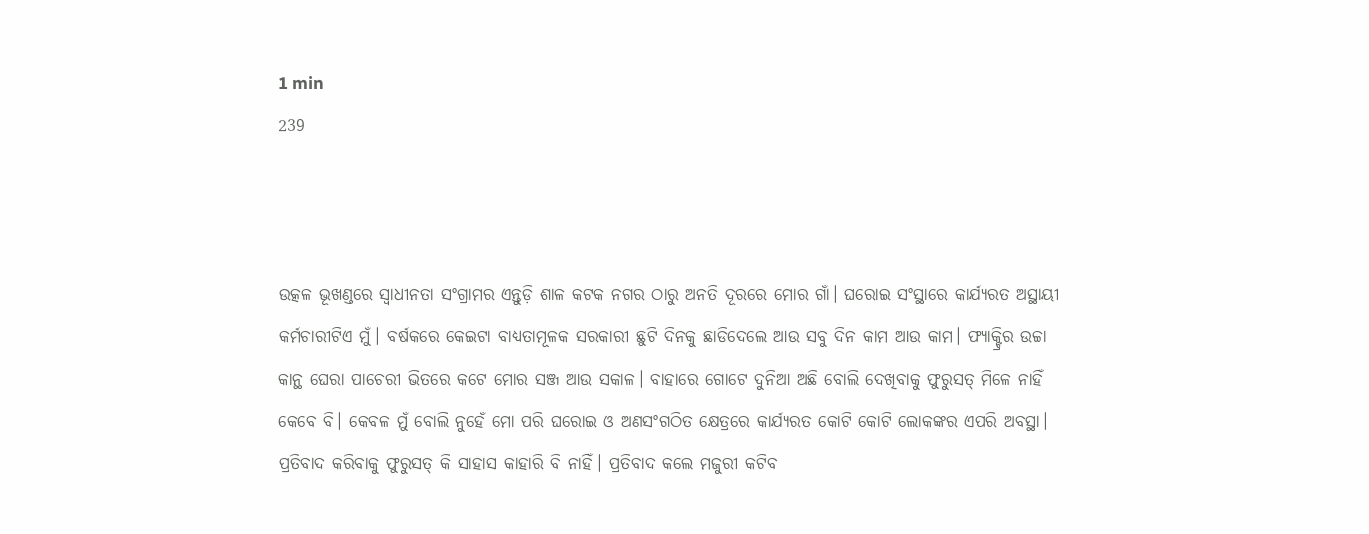1 min
239



ଉତ୍କଳ ଭୂଖଣ୍ଡରେ ସ୍ବାଧୀନତା ସଂଗ୍ରାମର ଏନ୍ତୁଡ଼ି ଶାଳ କଟକ ନଗର ଠାରୁ ଅନତି ଦୂରରେ ମୋର ଗାଁ। ଘରୋଇ ସଂସ୍ଥାରେ କାର୍ଯ୍ୟରତ ଅସ୍ଥାୟୀ କର୍ମଚାରୀଟିଏ ମୁଁ। ବର୍ଷକରେ କେଇଟା ବାଧ୍ଯତାମୂଳକ ସରକାରୀ ଛୁଟି ଦିନକୁ ଛାଡିଦେଲେ ଆଉ ସବୁ ଦିନ କାମ ଆଉ କାମ। ଫ୍ଯାକ୍ଟ୍ରିର ଉଚ୍ଚା କାନ୍ଥ ଘେରା ପାଚେରୀ ଭିତରେ କଟେ ମୋର ସଞ୍ଜ ଆଉ ସକାଳ। ବାହାରେ ଗୋଟେ ଦୁନିଆ ଅଛି ବୋଲି ଦେଖିବାକୁ ଫୁରୁସତ୍ ମିଳେ ନାହିଁ କେବେ ବି। କେବଳ ମୁଁ ବୋଲି ନୁହେଁ ମୋ ପରି ଘରୋଇ ଓ ଅଣସଂଗଠିତ କ୍ଷେତ୍ରରେ କାର୍ଯ୍ୟରତ କୋଟି କୋଟି ଲୋକଙ୍କର ଏପରି ଅବସ୍ଥା। ପ୍ରତିବାଦ କରିବାକୁ ଫୁରୁସତ୍ କି ସାହାସ କାହାରି ବି ନାହିଁ। ପ୍ରତିବାଦ କଲେ ମଜୁରୀ କଟିବ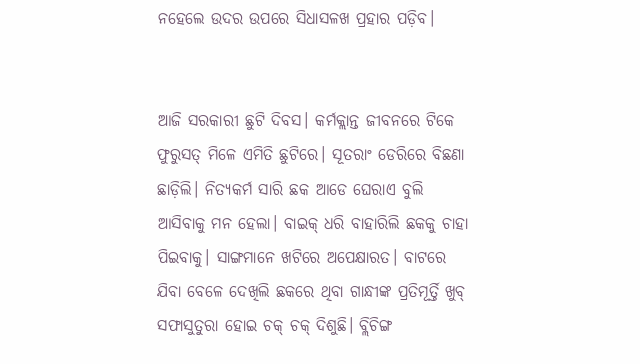ନହେଲେ ଉଦର ଉପରେ ସିଧାସଳଖ ପ୍ରହାର ପଡ଼ିବ।


ଆଜି ସରକାରୀ ଛୁଟି ଦିବସ। କର୍ମକ୍ଲାନ୍ତ ଜୀବନରେ ଟିକେ ଫୁରୁସତ୍ ମିଳେ ଏମିତି ଛୁଟିରେ। ସୂତରାଂ ଡେରିରେ ବିଛଣା ଛାଡ଼ିଲି। ନିତ୍ୟକର୍ମ ସାରି ଛକ ଆଡେ ଘେରାଏ ବୁଲି ଆସିବାକୁ ମନ ହେଲା। ବାଇକ୍ ଧରି ବାହାରିଲି ଛକକୁ ଚାହା ପିଇବାକୁ। ସାଙ୍ଗମାନେ ଖଟିରେ ଅପେକ୍ଷାରତ। ବାଟରେ ଯିବା ବେଳେ ଦେଖିଲି ଛକରେ ଥିବା ଗାନ୍ଧୀଙ୍କ ପ୍ରତିମୂର୍ତ୍ତି ଖୁବ୍ ସଫାସୁତୁରା ହୋଇ ଚକ୍ ଚକ୍ ଦିଶୁଛି। ବ୍ଲିଚିଙ୍ଗ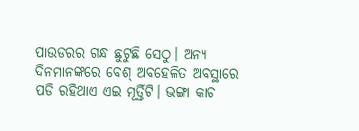ପାଉଡରର ଗନ୍ଧ ଛୁଟୁଛି ସେଠୁ। ଅନ୍ଯ ଦିନମାନଙ୍କରେ ବେଶ୍ ଅବହେଳିତ ଅବସ୍ଥାରେ ପଡି ରହିଥାଏ ଏଇ ମୂର୍ତ୍ତିଟି। ଭଙ୍ଗା କାଚ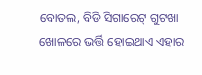ବୋତଲ, ବିଡି ସିଗାରେଟ୍ ଗୁଟଖା ଖୋଳରେ ଭର୍ତ୍ତି ହୋଇଥାଏ ଏହାର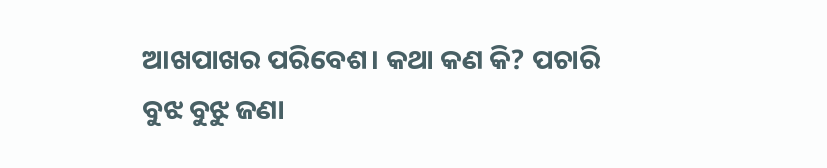ଆଖପାଖର ପରିବେଶ। କଥା କଣ କି? ପଚାରି ବୁଝ ବୁଝୁ ଜଣା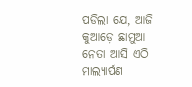ପଡିଲା ଯେ, ଆଜି କୁଆଡ଼େ ଛାମୁଆ ନେତା ଆସି ଏଠି ମାଲ୍ୟାର୍ପଣ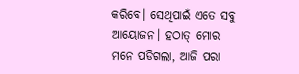କରିବେ। ସେଥିପାଇଁ ଏତେ ସବୁ ଆୟୋଜନ। ହଠାତ୍ ମୋର ମନେ ପଡିଗଲା, ଆଜି ପରା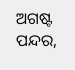ଅଗଷ୍ଟ ପନ୍ଦର,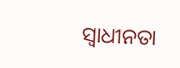ସ୍ବାଧୀନତା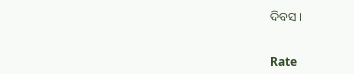ଦିବସ ।


Rate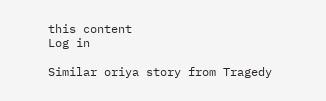this content
Log in

Similar oriya story from Tragedy